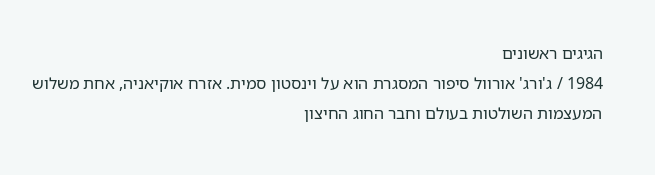הגיגים ראשונים
1984 / ג'ורג' אורוול סיפור המסגרת הוא על וינסטון סמית. אזרח אוקיאניה, אחת משלוש המעצמות השולטות בעולם וחבר החוג החיצון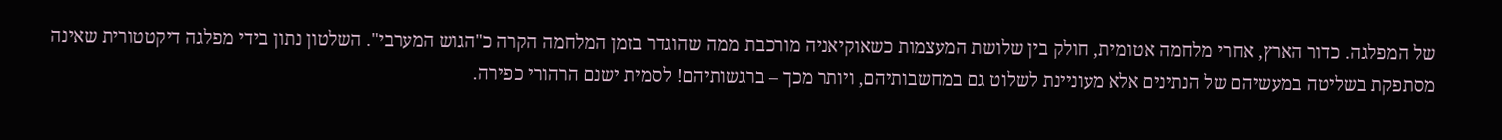של המפלגה. כדור הארץ, אחרי מלחמה אטומית, חולק בין שלושת המעצמות כשאוקיאניה מורכבת ממה שהוגדר בזמן המלחמה הקרה כ"הגוש המערבי". השלטון נתון בידי מפלגה דיקטטורית שאינה מסתפקת בשליטה במעשיהם של הנתינים אלא מעוניינת לשלוט גם במחשבותיהם, ויותר מכך – ברגשותיהם! לסמית ישנם הרהורי כפירה.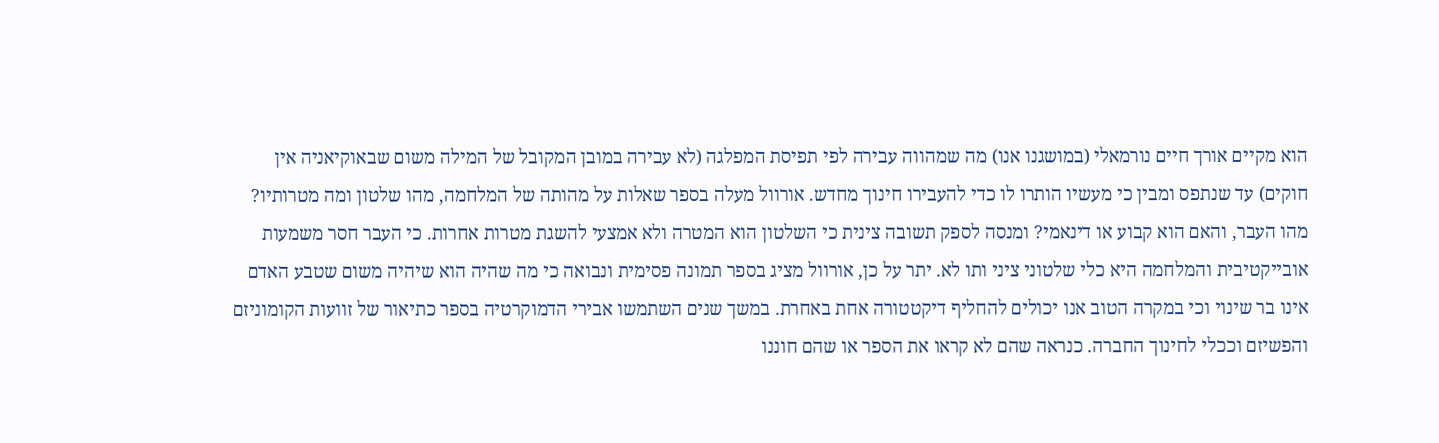הוא מקיים אורך חיים נורמאלי (במושגנו אנו) מה שמהווה עבירה לפי תפיסת המפלגה (לא עבירה במובן המקובל של המילה משום שבאוקיאניה אין חוקים) עד שנתפס ומבין כי מעשיו הותרו לו כדי להעבירו חינוך מחדש. אורוול מעלה בספר שאלות על מהותה של המלחמה, מהו שלטון ומה מטרותיו? מהו העבר, והאם הוא קבוע או דינאמי? ומנסה לספק תשובה צינית כי השלטון הוא המטרה ולא אמצעי להשגת מטרות אחרות. כי העבר חסר משמעות אובייקטיבית והמלחמה היא כלי שלטוני ציני ותו לא. יתר על כן, אורוול מציג בספר תמונה פסימית ונבואה כי מה שהיה הוא שיהיה משום שטבע האדם אינו בר שינוי וכי במקרה הטוב אנו יכולים להחליף דיקטטורה אחת באחרת. במשך שנים השתמשו אבירי הדמוקרטיה בספר כתיאור של זוועות הקומוניזם והפשיזם וככלי לחינוך החברה. כנראה שהם לא קראו את הספר או שהם חוננו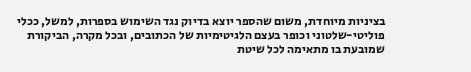בציניות מיוחדת, משום שהספר יוצא בדיוק נגד השימוש בספרות, למשל, ככלי פוליטי-שלטוני וכופר בעצם הלגיטימיות של הכתובים, ובכל מקרה, הביקורת שמובעת בו מתאימה לכל שיטת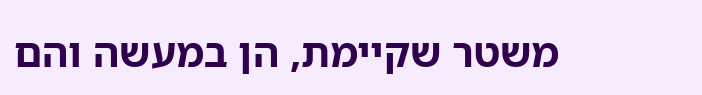משטר שקיימת, הן במעשה והם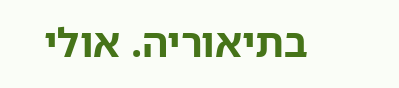בתיאוריה. אולי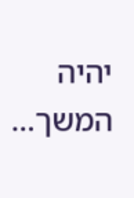יהיה המשך...